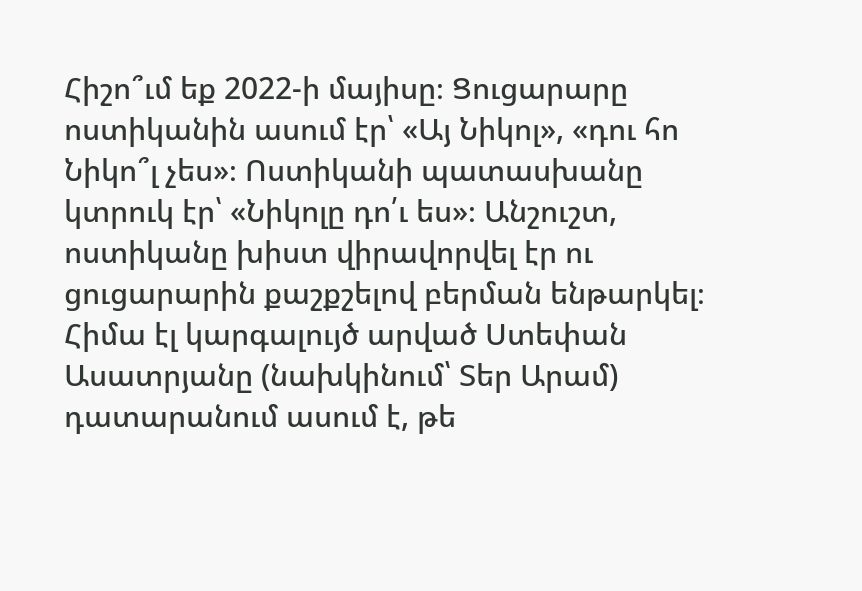Հիշո՞ւմ եք 2022-ի մայիսը։ Ցուցարարը ոստիկանին ասում էր՝ «Այ Նիկոլ», «դու հո Նիկո՞լ չես»։ Ոստիկանի պատասխանը կտրուկ էր՝ «Նիկոլը դո՛ւ ես»։ Անշուշտ, ոստիկանը խիստ վիրավորվել էր ու ցուցարարին քաշքշելով բերման ենթարկել։
Հիմա էլ կարգալույծ արված Ստեփան Ասատրյանը (նախկինում՝ Տեր Արամ) դատարանում ասում է, թե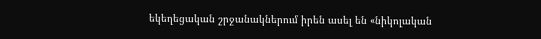եկեղեցական շրջանակներում իրեն ասել են «նիկոլական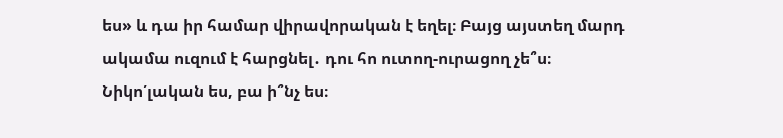ես» և դա իր համար վիրավորական է եղել։ Բայց այստեղ մարդ ակամա ուզում է հարցնել․ դու հո ուտող-ուրացող չե՞ս։ Նիկո՛լական ես, բա ի՞նչ ես։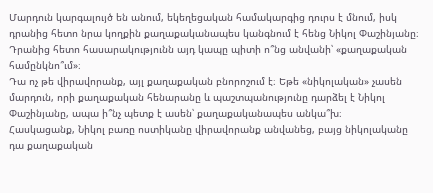Մարդուն կարգալույծ են անում, եկեղեցական համակարգից դուրս է մնում, իսկ դրանից հետո նրա կողքին քաղաքականապես կանգնում է հենց Նիկոլ Փաշինյանը։ Դրանից հետո հասարակությունն այդ կապը պիտի ո՞նց անվանի՝ «քաղաքական համընկնո՞ւմ»։
Դա ոչ թե վիրավորանք, այլ քաղաքական բնորոշում է։ Եթե «նիկոլական» չասեն մարդուն, որի քաղաքական հենարանը և պաշտպանությունը դարձել է Նիկոլ Փաշինյանը, ապա ի՞նչ պետք է ասեն՝ քաղաքականապես անկա՞խ։
Հասկացանք, Նիկոլ բառը ոստիկանը վիրավորանք անվանեց, բայց նիկոլականը դա քաղաքական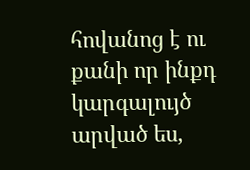հովանոց է ու քանի որ ինքդ կարգալույծ արված ես,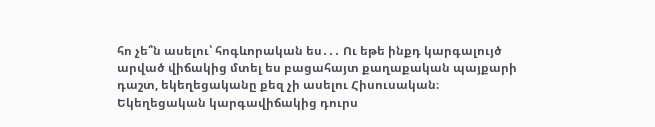հո չե՞ն ասելու՝ հոգևորական ես․․․ Ու եթե ինքդ կարգալույծ արված վիճակից մտել ես բացահայտ քաղաքական պայքարի դաշտ, եկեղեցականը քեզ չի ասելու Հիսուսական։
Եկեղեցական կարգավիճակից դուրս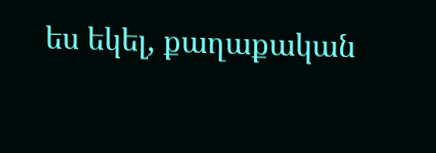ես եկել, քաղաքական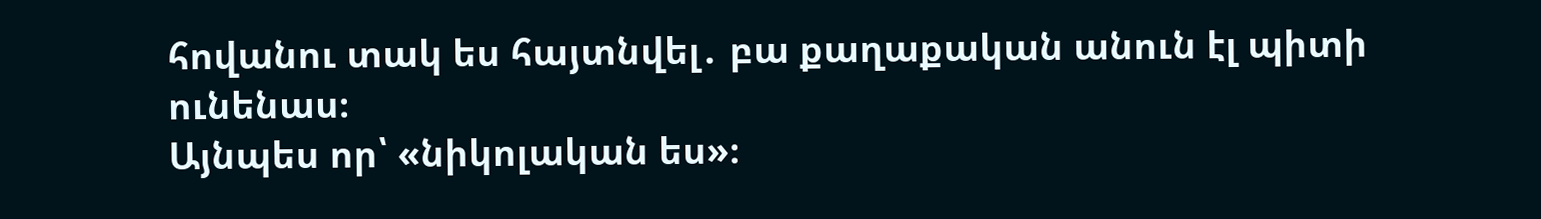հովանու տակ ես հայտնվել․ բա քաղաքական անուն էլ պիտի ունենաս։
Այնպես որ՝ «նիկոլական ես»։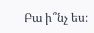Բա ի՞նչ ես։